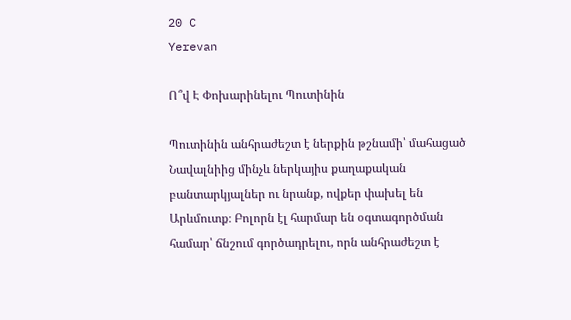20 C
Yerevan

Ո՞վ Է Փոխարինելու Պուտինին

Պուտինին անհրաժեշտ է ներքին թշնամի՝ մահացած Նավալնիից մինչև ներկայիս քաղաքական բանտարկյալներ ու նրանք, ովքեր փախել են Արևմուտք։ Բոլորն էլ հարմար են օգտագործման համար՝ ճնշում գործադրելու, որն անհրաժեշտ է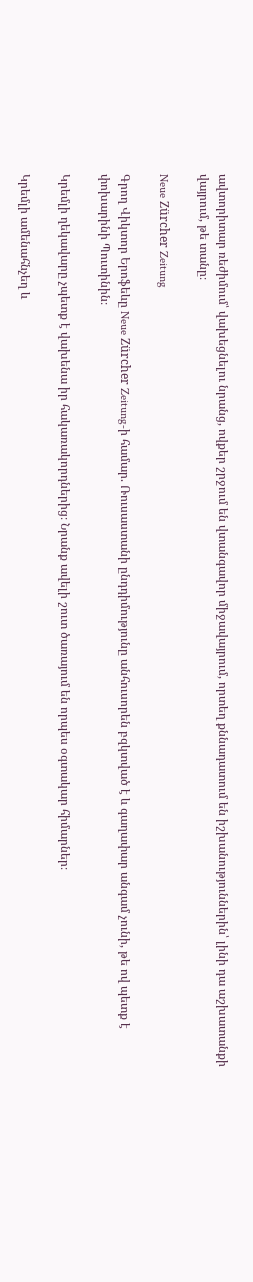ավտորիտար ռեժիմում՝ վախեցնելու նրանց, ովքեր շրջում են վտանգավոր միջավայրում, որտեղ քննադատում են իշխանություններին՝ լինի դա աշխատանքի վայրում, թե տանը։

Neue Zürcher Zeitung

Գրող Վիկտոր Երոֆեևը Neue Zürcher Zeitung‑ի համար. Ռուսաստանի ընդդիմությունը անհուսորեն բզկտված է և գաղափար անգամ չունի, թե ով պետք է փոխարինի Պուտինին։

Կրեմլի ղեկավարը չպետք է վախենա իր հակառակորդներից։ Նրանք ավելի շուտ ծառայում են որպես օգտակար հիմարներ։

Կրեմլի ամենահնչեղ և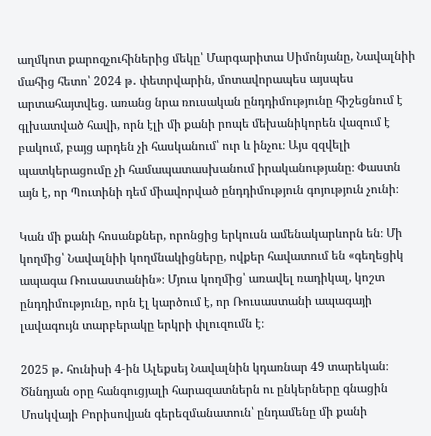աղմկոտ քարոզչուհիներից մեկը՝ Մարգարիտա Սիմոնյանը, Նավալնիի մահից հետո՝ 2024 թ․ փետրվարին, մոտավորապես այսպես արտահայտվեց. առանց նրա ռուսական ընդդիմությունը հիշեցնում է գլխատված հավի, որն էլի մի քանի րոպե մեխանիկորեն վազում է բակում, բայց արդեն չի հասկանում՝ ուր և ինչու։ Այս զզվելի պատկերացումը չի համապատասխանում իրականությանը։ Փաստն այն է, որ Պուտինի դեմ միավորված ընդդիմություն գոյություն չունի։

Կան մի քանի հոսանքներ, որոնցից երկուսն ամենակարևորն են։ Մի կողմից՝ Նավալնիի կողմնակիցները, ովքեր հավատում են «գեղեցիկ ապագա Ռուսաստանին»։ Մյուս կողմից՝ առավել ռադիկալ, կոշտ ընդդիմությունը, որն էլ կարծում է, որ Ռուսաստանի ապագայի լավագույն տարբերակը երկրի փլուզումն է։

2025 թ․ հունիսի 4‑ին Ալեքսեյ Նավալնին կդառնար 49 տարեկան։ Ծննդյան օրը հանգուցյալի հարազատներն ու ընկերները գնացին Մոսկվայի Բորիսովյան գերեզմանատուն՝ ընդամենը մի քանի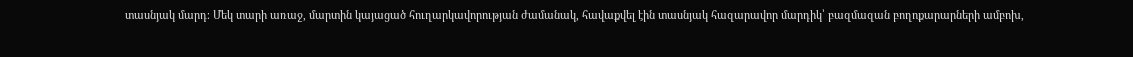տասնյակ մարդ։ Մեկ տարի առաջ, մարտին կայացած հուղարկավորության ժամանակ, հավաքվել էին տասնյակ հազարավոր մարդիկ՝ բազմազան բողոքարարների ամբոխ,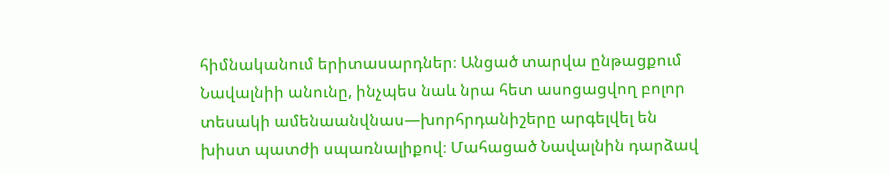հիմնականում երիտասարդներ։ Անցած տարվա ընթացքում Նավալնիի անունը, ինչպես նաև նրա հետ ասոցացվող բոլոր տեսակի ամենաանվնաս—խորհրդանիշերը արգելվել են խիստ պատժի սպառնալիքով։ Մահացած Նավալնին դարձավ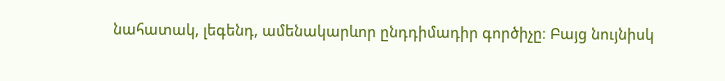նահատակ, լեգենդ, ամենակարևոր ընդդիմադիր գործիչը։ Բայց նույնիսկ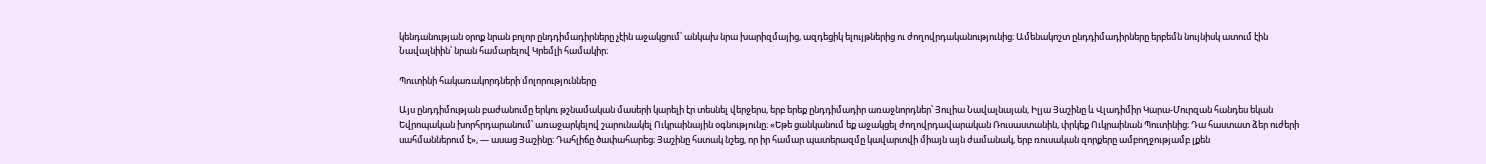կենդանության օրոք նրան բոլոր ընդդիմադիրները չէին աջակցում՝ անկախ նրա խարիզմայից, ազդեցիկ ելույթներից ու ժողովրդականությունից։ Ամենակոշտ ընդդիմադիրները երբեմն նույնիսկ ատում էին Նավալնիին՝ նրան համարելով Կրեմլի համակիր։

Պուտինի հակառակորդների մոլորությունները

Այս ընդդիմության բաժանումը երկու թշնամական մասերի կարելի էր տեսնել վերջերս, երբ երեք ընդդիմադիր առաջնորդներ՝ Յուլիա Նավալնայան, Իլյա Յաշինը և Վլադիմիր Կարա-Մուրզան հանդես եկան Եվրոպական խորհրդարանում՝ առաջարկելով շարունակել Ուկրաինային օգնությունը։ «Եթե ցանկանում եք աջակցել ժողովրդավարական Ռուսաստանին, փրկեք Ուկրաինան Պուտինից։ Դա հաստատ ձեր ուժերի սահմաններում է», — ասաց Յաշինը։ Դահլիճը ծափահարեց։ Յաշինը հստակ նշեց, որ իր համար պատերազմը կավարտվի միայն այն ժամանակ, երբ ռուսական զորքերը ամբողջությամբ լքեն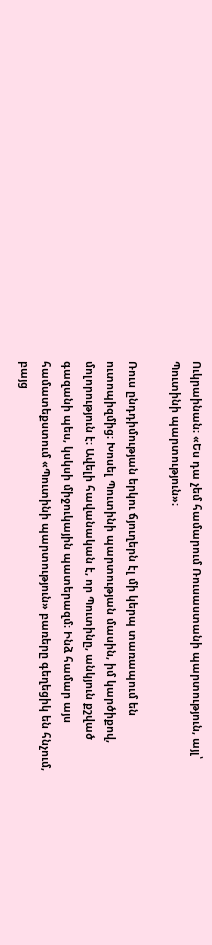Ուկրաինան։ «Ես դա չեմ համարում Ռուսաստանի պարտություն, այլ՝ Պուտինի պարտություն»։

Ռուս ընդդիմության երկու ճյուղերն էլ մի կերպ տառապում են ուտոպիզմից։ Խոսել Պուտինի պարտության մասին, իմ կարծիքով, մոլորություն է։ Ավելի հավանական է, որ Պուտինը, անկյուն քշված գազանի պես, կսկսի միջուկային պատերազմ։ Ինձ համար այս համատեքստում «Պուտինի պարտություն» բառերը գեղեցիկ են հնչում, բայց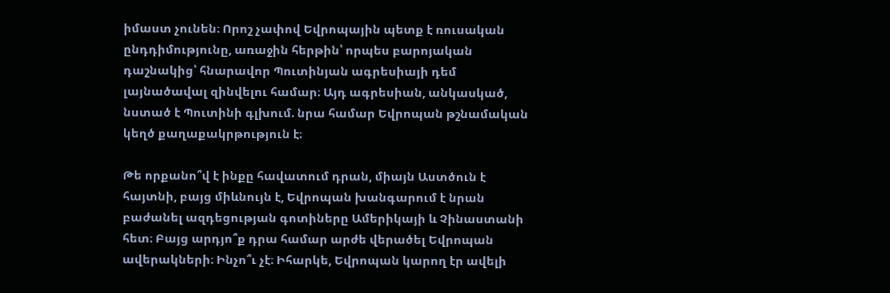իմաստ չունեն։ Որոշ չափով Եվրոպային պետք է ռուսական ընդդիմությունը, առաջին հերթին՝ որպես բարոյական դաշնակից՝ հնարավոր Պուտինյան ագրեսիայի դեմ լայնածավալ զինվելու համար։ Այդ ագրեսիան, անկասկած, նստած է Պուտինի գլխում. նրա համար Եվրոպան թշնամական կեղծ քաղաքակրթություն է։

Թե որքանո՞վ է ինքը հավատում դրան, միայն Աստծուն է հայտնի, բայց միևնույն է, Եվրոպան խանգարում է նրան բաժանել ազդեցության գոտիները Ամերիկայի և Չինաստանի հետ։ Բայց արդյո՞ք դրա համար արժե վերածել Եվրոպան ավերակների։ Ինչո՞ւ չէ։ Իհարկե, Եվրոպան կարող էր ավելի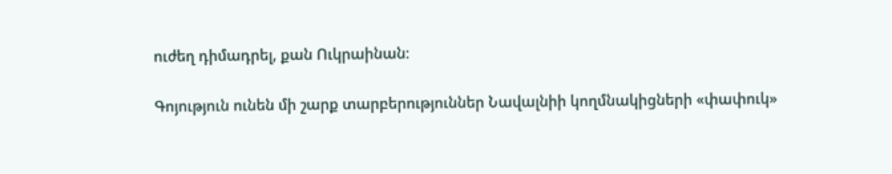ուժեղ դիմադրել, քան Ուկրաինան։

Գոյություն ունեն մի շարք տարբերություններ Նավալնիի կողմնակիցների «փափուկ»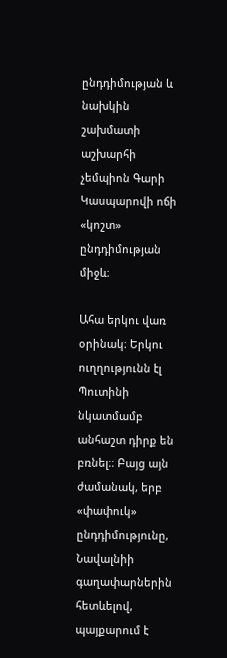ընդդիմության և նախկին շախմատի աշխարհի չեմպիոն Գարի Կասպարովի ոճի «կոշտ» ընդդիմության միջև։

Ահա երկու վառ օրինակ։ Երկու ուղղությունն էլ Պուտինի նկատմամբ անհաշտ դիրք են բռնել։։ Բայց այն ժամանակ, երբ «փափուկ» ընդդիմությունը, Նավալնիի գաղափարներին հետևելով, պայքարում է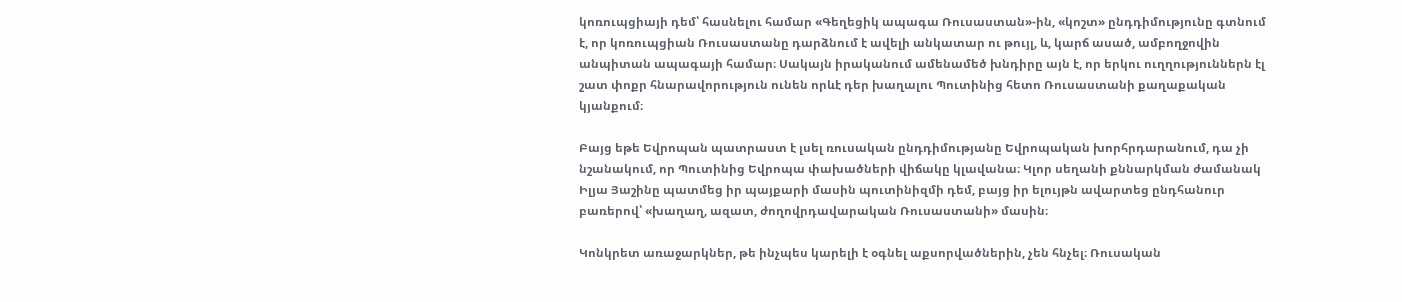կոռուպցիայի դեմ՝ հասնելու համար «Գեղեցիկ ապագա Ռուսաստան»-ին, «կոշտ» ընդդիմությունը գտնում է, որ կոռուպցիան Ռուսաստանը դարձնում է ավելի անկատար ու թույլ, և, կարճ ասած, ամբողջովին անպիտան ապագայի համար։ Սակայն իրականում ամենամեծ խնդիրը այն է, որ երկու ուղղություններն էլ շատ փոքր հնարավորություն ունեն որևէ դեր խաղալու Պուտինից հետո Ռուսաստանի քաղաքական կյանքում։

Բայց եթե Եվրոպան պատրաստ է լսել ռուսական ընդդիմությանը Եվրոպական խորհրդարանում, դա չի նշանակում, որ Պուտինից Եվրոպա փախածների վիճակը կլավանա։ Կլոր սեղանի քննարկման ժամանակ Իլյա Յաշինը պատմեց իր պայքարի մասին պուտինիզմի դեմ, բայց իր ելույթն ավարտեց ընդհանուր բառերով՝ «խաղաղ, ազատ, ժողովրդավարական Ռուսաստանի» մասին։

Կոնկրետ առաջարկներ, թե ինչպես կարելի է օգնել աքսորվածներին, չեն հնչել։ Ռուսական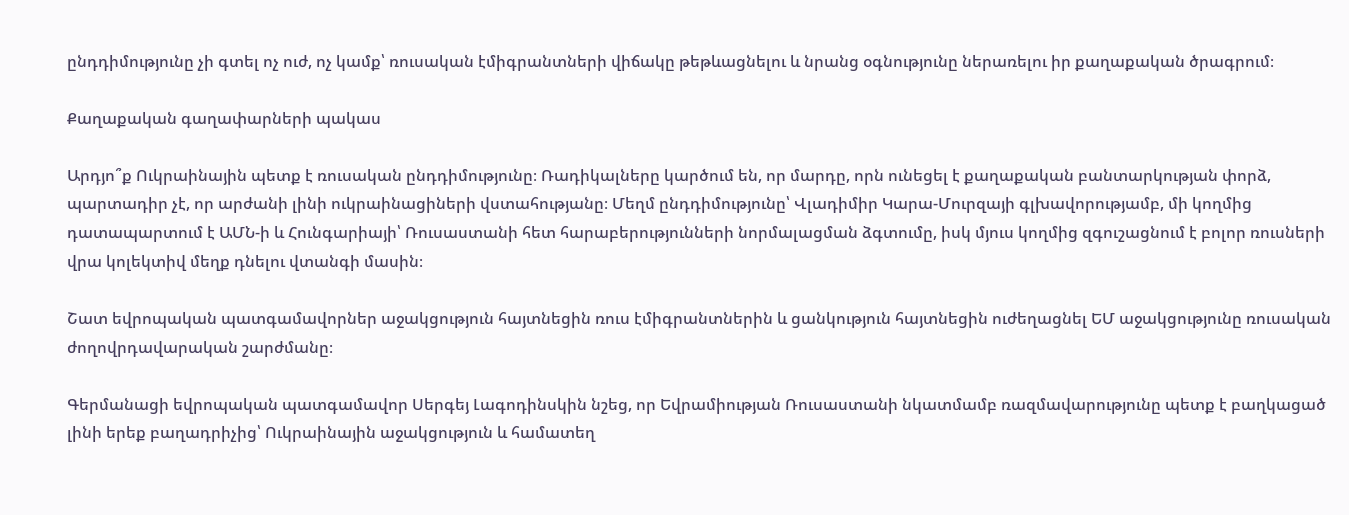ընդդիմությունը չի գտել ոչ ուժ, ոչ կամք՝ ռուսական էմիգրանտների վիճակը թեթևացնելու և նրանց օգնությունը ներառելու իր քաղաքական ծրագրում։

Քաղաքական գաղափարների պակաս

Արդյո՞ք Ուկրաինային պետք է ռուսական ընդդիմությունը։ Ռադիկալները կարծում են, որ մարդը, որն ունեցել է քաղաքական բանտարկության փորձ, պարտադիր չէ, որ արժանի լինի ուկրաինացիների վստահությանը։ Մեղմ ընդդիմությունը՝ Վլադիմիր Կարա-Մուրզայի գլխավորությամբ, մի կողմից դատապարտում է ԱՄՆ‑ի և Հունգարիայի՝ Ռուսաստանի հետ հարաբերությունների նորմալացման ձգտումը, իսկ մյուս կողմից զգուշացնում է բոլոր ռուսների վրա կոլեկտիվ մեղք դնելու վտանգի մասին։

Շատ եվրոպական պատգամավորներ աջակցություն հայտնեցին ռուս էմիգրանտներին և ցանկություն հայտնեցին ուժեղացնել ԵՄ աջակցությունը ռուսական ժողովրդավարական շարժմանը։

Գերմանացի եվրոպական պատգամավոր Սերգեյ Լագոդինսկին նշեց, որ Եվրամիության Ռուսաստանի նկատմամբ ռազմավարությունը պետք է բաղկացած լինի երեք բաղադրիչից՝ Ուկրաինային աջակցություն և համատեղ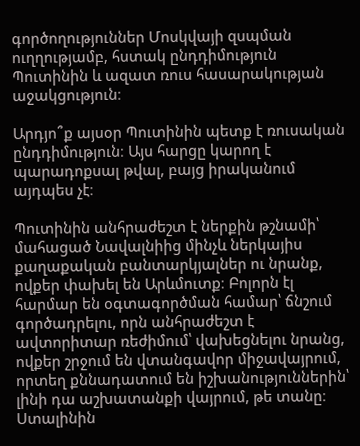գործողություններ Մոսկվայի զսպման ուղղությամբ, հստակ ընդդիմություն Պուտինին և ազատ ռուս հասարակության աջակցություն։

Արդյո՞ք այսօր Պուտինին պետք է ռուսական ընդդիմություն։ Այս հարցը կարող է պարադոքսալ թվալ, բայց իրականում այդպես չէ։

Պուտինին անհրաժեշտ է ներքին թշնամի՝ մահացած Նավալնիից մինչև ներկայիս քաղաքական բանտարկյալներ ու նրանք, ովքեր փախել են Արևմուտք։ Բոլորն էլ հարմար են օգտագործման համար՝ ճնշում գործադրելու, որն անհրաժեշտ է ավտորիտար ռեժիմում՝ վախեցնելու նրանց, ովքեր շրջում են վտանգավոր միջավայրում, որտեղ քննադատում են իշխանություններին՝ լինի դա աշխատանքի վայրում, թե տանը։ Ստալինին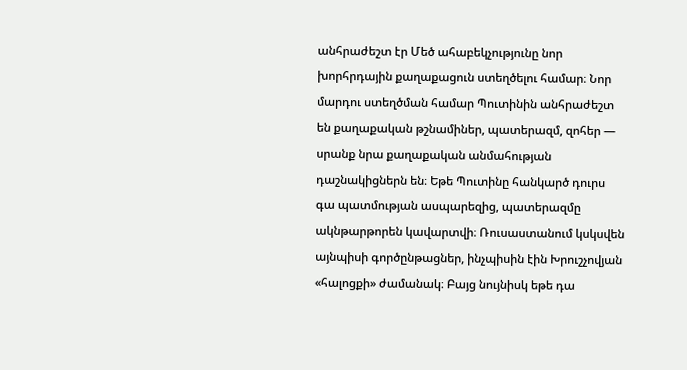անհրաժեշտ էր Մեծ ահաբեկչությունը նոր խորհրդային քաղաքացուն ստեղծելու համար։ Նոր մարդու ստեղծման համար Պուտինին անհրաժեշտ են քաղաքական թշնամիներ, պատերազմ, զոհեր — սրանք նրա քաղաքական անմահության դաշնակիցներն են։ Եթե Պուտինը հանկարծ դուրս գա պատմության ասպարեզից, պատերազմը ակնթարթորեն կավարտվի։ Ռուսաստանում կսկսվեն այնպիսի գործընթացներ, ինչպիսին էին Խրուշչովյան «հալոցքի» ժամանակ։ Բայց նույնիսկ եթե դա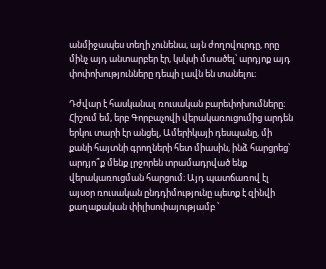անմիջապես տեղի չունենա, այն ժողովուրդը, որը մինչ այդ անտարբեր էր, կսկսի մտածել՝ արդյոք այդ փոփոխությունները դեպի լավն են տանելու։

Դժվար է հասկանալ ռուսական բարեփոխումները։ Հիշում եմ, երբ Գորբաչովի վերակառուցումից արդեն երկու տարի էր անցել, Ամերիկայի դեսպանը, մի քանի հայտնի գրողների հետ միասին, ինձ հարցրեց՝ արդյո՞ք մենք լրջորեն տրամադրված ենք վերակառուցման հարցում։ Այդ պատճառով էլ այսօր ռուսական ընդդիմությունը պետք է զինվի քաղաքական փիլիսոփայությամբ ՝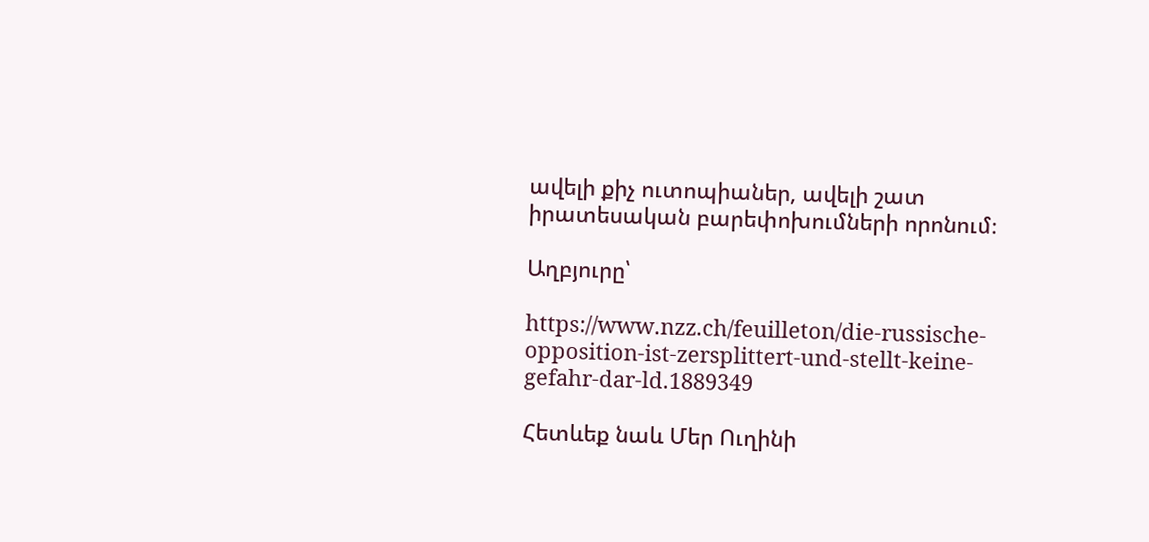ավելի քիչ ուտոպիաներ, ավելի շատ իրատեսական բարեփոխումների որոնում։

Աղբյուրը՝

https://www.nzz.ch/feuilleton/die-russische-opposition-ist-zersplittert-und-stellt-keine-gefahr-dar-ld.1889349

Հետևեք նաև Մեր Ուղինի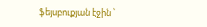ֆեյսբուքյան էջին ՝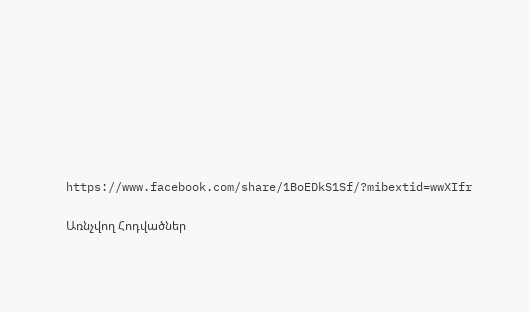https://www.facebook.com/share/1BoEDkS1Sf/?mibextid=wwXIfr

Առնչվող Հոդվածներ